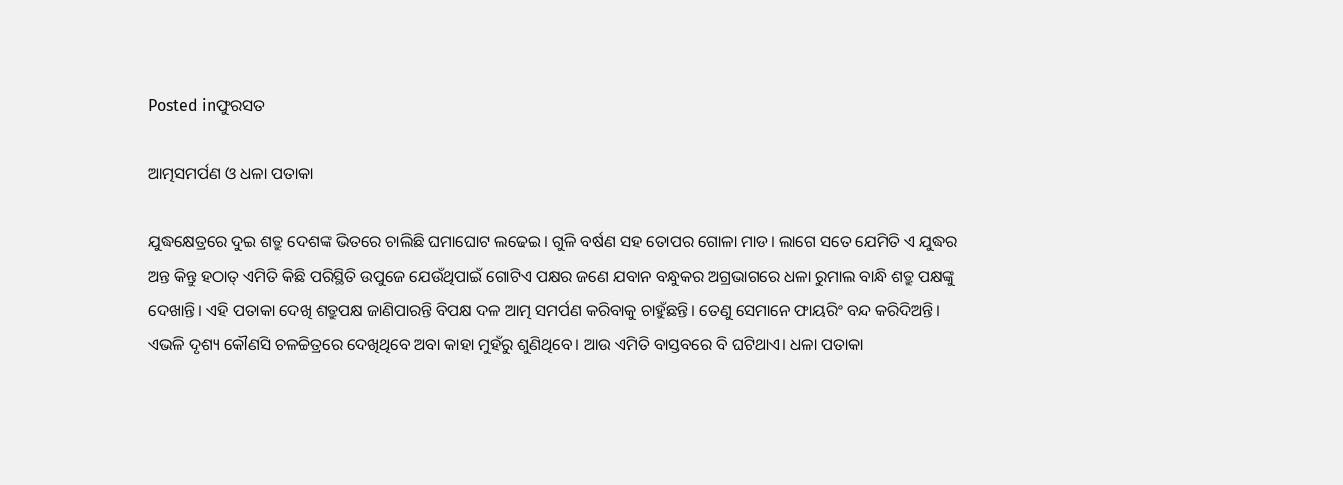Posted inଫୁରସତ

ଆତ୍ମସମର୍ପଣ ଓ ଧଳା ପତାକା

ଯୁଦ୍ଧକ୍ଷେତ୍ରରେ ଦୁଇ ଶତ୍ରୁ ଦେଶଙ୍କ ଭିତରେ ଚାଲିଛି ଘମାଘୋଟ ଲଢେଇ। ଗୁଳି ବର୍ଷଣ ସହ ତୋପର ଗୋଳା ମାଡ। ଲାଗେ ସତେ ଯେମିତି ଏ ଯୁଦ୍ଧର ଅନ୍ତ କିନ୍ତୁ ହଠାତ୍‌ ଏମିତି କିଛି ପରିସ୍ଥିତି ଉପୁଜେ ଯେଉଁଥିପାଇଁ ଗୋଟିଏ ପକ୍ଷର ଜଣେ ଯବାନ ବନ୍ଧୁକର ଅଗ୍ରଭାଗରେ ଧଳା ରୁମାଲ ବାନ୍ଧି ଶତ୍ରୁ ପକ୍ଷଙ୍କୁ ଦେଖାନ୍ତି। ଏହି ପତାକା ଦେଖି ଶତ୍ରୁପକ୍ଷ ଜାଣିପାରନ୍ତି ବିପକ୍ଷ ଦଳ ଆତ୍ମ ସମର୍ପଣ କରିବାକୁ ଚାହୁଁଛନ୍ତି। ତେଣୁ ସେମାନେ ଫାୟରିଂ ବନ୍ଦ କରିଦିଅନ୍ତି। ଏଭଳି ଦୃଶ୍ୟ କୌଣସି ଚଳଚ୍ଚିତ୍ରରେ ଦେଖିଥିବେ ଅବା କାହା ମୁହଁରୁ ଶୁଣିଥିବେ। ଆଉ ଏମିତି ବାସ୍ତବରେ ବି ଘଟିଥାଏ। ଧଳା ପତାକା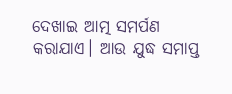ଦେଖାଇ ଆତ୍ମ ସମର୍ପଣ କରାଯାଏ। ଆଉ ଯୁଦ୍ଧ ସମାପ୍ତ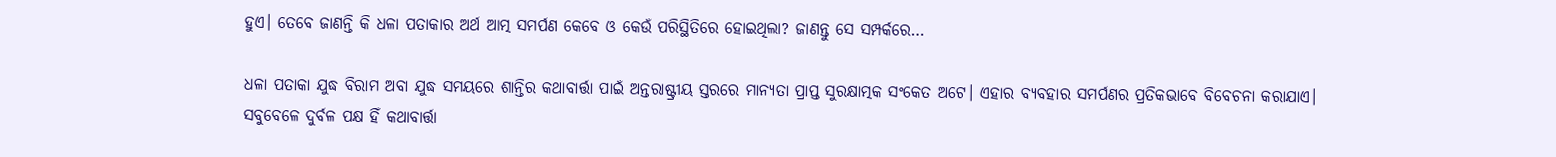ହୁଏ। ତେବେ ଜାଣନ୍ତି କି ଧଳା ପତାକାର ଅର୍ଥ ଆତ୍ମ ସମର୍ପଣ କେବେ ଓ କେଉଁ ପରିସ୍ଥିତିରେ ହୋଇଥିଲା? ଜାଣନ୍ତୁ ସେ ସମ୍ପର୍କରେ…

ଧଳା ପତାକା ଯୁଦ୍ଧ ବିରାମ ଅବା ଯୁଦ୍ଧ ସମୟରେ ଶାନ୍ତିର କଥାବାର୍ତ୍ତା ପାଇଁ ଅନ୍ତରାଷ୍ଟ୍ରୀୟ ସ୍ତରରେ ମାନ୍ୟତା ପ୍ରାପ୍ତ ସୁରକ୍ଷାତ୍ମକ ସଂକେତ ଅଟେ। ଏହାର ବ୍ୟବହାର ସମର୍ପଣର ପ୍ରତିକଭାବେ ବିବେଚନା କରାଯାଏ। ସବୁବେଳେ ଦୁର୍ବଳ ପକ୍ଷ ହିଁ କଥାବାର୍ତ୍ତା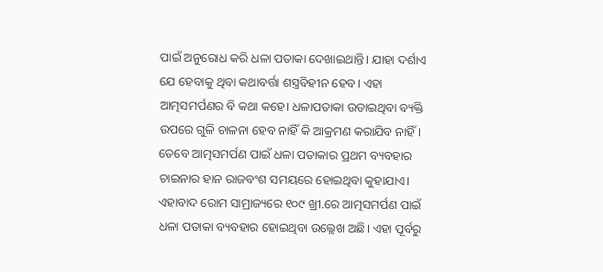ପାଇଁ ଅନୁରୋଧ କରି ଧଳା ପତାକା ଦେଖାଇଥାନ୍ତି। ଯାହା ଦର୍ଶାଏ ଯେ ହେବାକୁ ଥିବା କଥାବର୍ତ୍ତା ଶସ୍ତ୍ରବିହୀନ ହେବ। ଏହା ଆତ୍ମସମର୍ପଣର ବି କଥା କହେ। ଧଳାପତାକା ଉଡାଇଥିବା ବ୍ୟକ୍ତି ଉପରେ ଗୁଳି ଚାଳନା ହେବ ନାହିଁ କି ଆକ୍ରମଣ କରାଯିବ ନାହିଁ। ତେବେ ଆତ୍ମସମର୍ପଣ ପାଇଁ ଧଳା ପତାକାର ପ୍ରଥମ ବ୍ୟବହାର ଚାଇନାର ହାନ ରାଜବଂଶ ସମୟରେ ହୋଇଥିବା କୁହାଯାଏ। ଏହାବାଦ ରୋମ ସାମ୍ରାଜ୍ୟରେ ୧୦୯ ଖ୍ରୀ.ରେ ଆତ୍ମସମର୍ପଣ ପାଇଁ ଧଳା ପତାକା ବ୍ୟବହାର ହୋଇଥିବା ଉଲ୍ଲେଖ ଅଛି। ଏହା ପୂର୍ବରୁ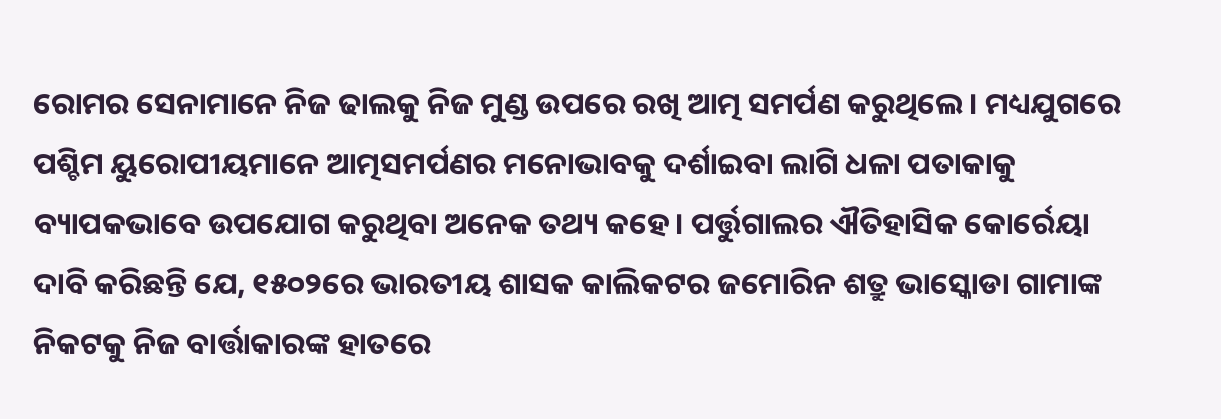ରୋମର ସେନାମାନେ ନିଜ ଢାଲକୁ ନିଜ ମୁଣ୍ଡ ଉପରେ ରଖି ଆତ୍ମ ସମର୍ପଣ କରୁଥିଲେ। ମଧ୍ୟଯୁଗରେ ପଶ୍ଚିମ ୟୁରୋପୀୟମାନେ ଆତ୍ମସମର୍ପଣର ମନୋଭାବକୁ ଦର୍ଶାଇବା ଲାଗି ଧଳା ପତାକାକୁ ବ୍ୟାପକଭାବେ ଉପଯୋଗ କରୁଥିବା ଅନେକ ତଥ୍ୟ କହେ। ପର୍ତ୍ତୁଗାଲର ଐତିହାସିକ କୋର୍ରେୟା ଦାବି କରିଛନ୍ତି ଯେ, ୧୫୦୨ରେ ଭାରତୀୟ ଶାସକ କାଲିକଟର ଜମୋରିନ ଶତ୍ରୁ ଭାସ୍କୋଡା ଗାମାଙ୍କ ନିକଟକୁ ନିଜ ବାର୍ତ୍ତାକାରଙ୍କ ହାତରେ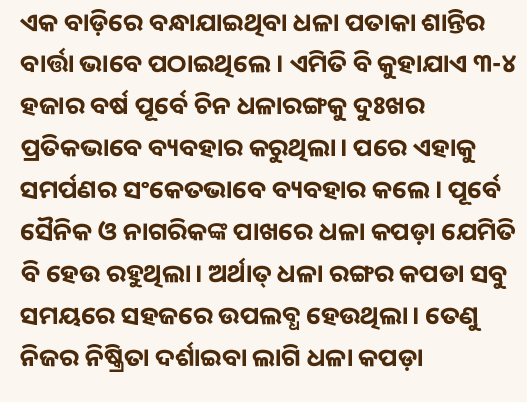ଏକ ବାଡ଼ିରେ ବନ୍ଧାଯାଇଥିବା ଧଳା ପତାକା ଶାନ୍ତିର ବାର୍ତ୍ତା ଭାବେ ପଠାଇଥିଲେ। ଏମିତି ବି କୁହାଯାଏ ୩-୪ ହଜାର ବର୍ଷ ପୂର୍ବେ ଚିନ ଧଳାରଙ୍ଗକୁ ଦୁଃଖର ପ୍ରତିକଭାବେ ବ୍ୟବହାର କରୁଥିଲା। ପରେ ଏହାକୁ ସମର୍ପଣର ସଂକେତଭାବେ ବ୍ୟବହାର କଲେ। ପୂର୍ବେ ସୈନିକ ଓ ନାଗରିକଙ୍କ ପାଖରେ ଧଳା କପଡ଼ା ଯେମିତି ବି ହେଉ ରହୁଥିଲା। ଅର୍ଥାତ୍‌ ଧଳା ରଙ୍ଗର କପଡା ସବୁ ସମୟରେ ସହଜରେ ଉପଲବ୍ଧ ହେଉଥିଲା। ତେଣୁ ନିଜର ନିଷ୍କ୍ରିତା ଦର୍ଶାଇବା ଲାଗି ଧଳା କପଡ଼ା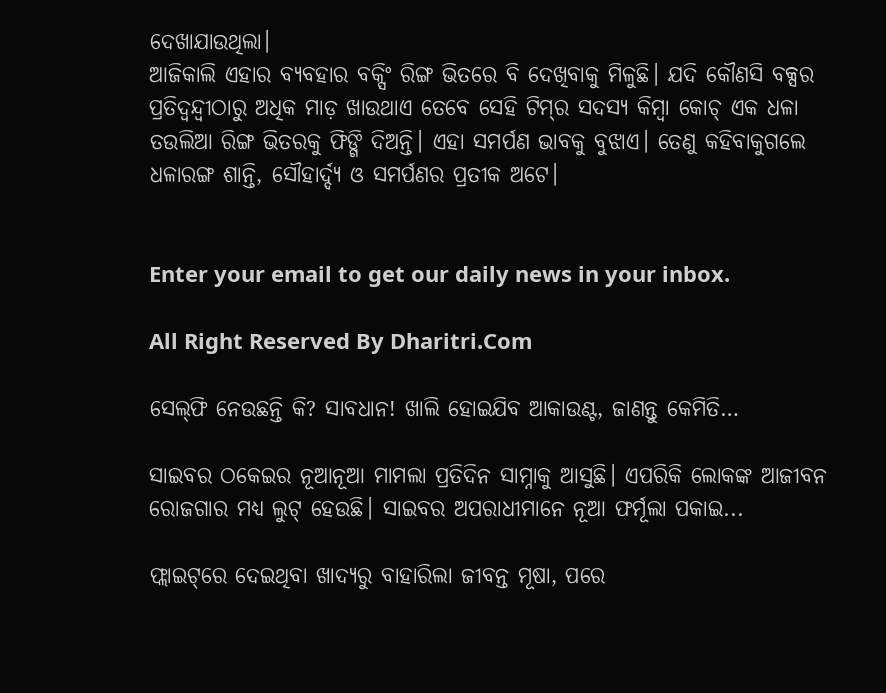ଦେଖାଯାଉଥିଲା।
ଆଜିକାଲି ଏହାର ବ୍ୟବହାର ବକ୍ସିଂ ରିଙ୍ଗ ଭିତରେ ବି ଦେଖିବାକୁ ମିଳୁଛି। ଯଦି କୌଣସି ବକ୍ସର ପ୍ରତିଦ୍ୱନ୍ଦ୍ୱୀଠାରୁ ଅଧିକ ମାଡ଼ ଖାଉଥାଏ ତେବେ ସେହି ଟିମ୍‌ର ସଦସ୍ୟ କିମ୍ବା କୋଚ୍‌ ଏକ ଧଳା ତଉଲିଆ ରିଙ୍ଗ ଭିତରକୁ ଫିଙ୍ଗି ଦିଅନ୍ତି। ଏହା ସମର୍ପଣ ଭାବକୁ ବୁଝାଏ। ତେଣୁ କହିବାକୁଗଲେ ଧଳାରଙ୍ଗ ଶାନ୍ତି, ସୌହାର୍ଦ୍ଦ୍ୟ ଓ ସମର୍ପଣର ପ୍ରତୀକ ଅଟେ।


Enter your email to get our daily news in your inbox.

All Right Reserved By Dharitri.Com

ସେଲ୍‌ଫି ନେଉଛନ୍ତି କି? ସାବଧାନ! ଖାଲି ହୋଇଯିବ ଆକାଉଣ୍ଟ, ଜାଣନ୍ତୁ କେମିତି…

ସାଇବର ଠକେଇର ନୂଆନୂଆ ମାମଲା ପ୍ରତିଦିନ ସାମ୍ନାକୁ ଆସୁଛି। ଏପରିକି ଲୋକଙ୍କ ଆଜୀବନ ରୋଜଗାର ମଧ୍ୟ ଲୁଟ୍‌ ହେଉଛି। ସାଇବର ଅପରାଧୀମାନେ ନୂଆ ଫର୍ମୂଲା ପକାଇ...

ଫ୍ଲାଇଟ୍‌ରେ ଦେଇଥିବା ଖାଦ୍ୟରୁ ବାହାରିଲା ଜୀବନ୍ତ ମୂଷା, ପରେ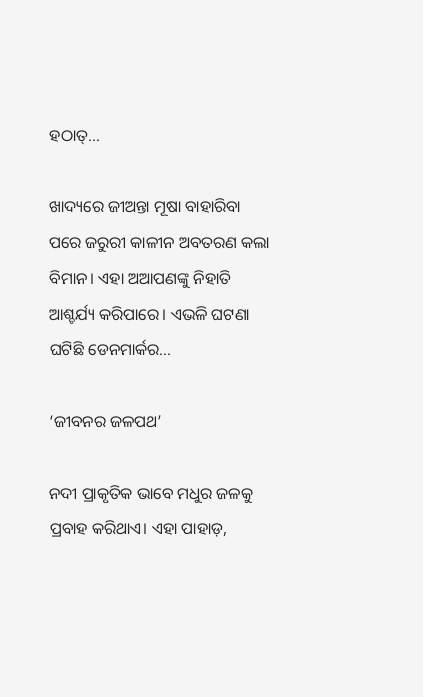ହଠାତ୍‌…

ଖାଦ୍ୟରେ ଜୀଅନ୍ତା ମୂଷା ବାହାରିବା ପରେ ଜରୁରୀ କାଳୀନ ଅବତରଣ କଲା ବିମାନ। ଏହା ଅଆପଣଙ୍କୁ ନିହାତି ଆଶ୍ଚର୍ଯ୍ୟ କରିପାରେ। ଏଭଳି ଘଟଣା ଘଟିଛି ଡେନମାର୍କର...

‘ଜୀବନର ଜଳପଥ’

ନଦୀ ପ୍ରାକୃତିକ ଭାବେ ମଧୁର ଜଳକୁ ପ୍ରବାହ କରିଥାଏ। ଏହା ପାହାଡ଼,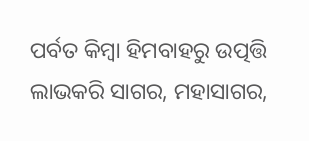ପର୍ବତ କିମ୍ବା ହିମବାହରୁ ଉତ୍ପତ୍ତି ଲାଭକରି ସାଗର, ମହାସାଗର,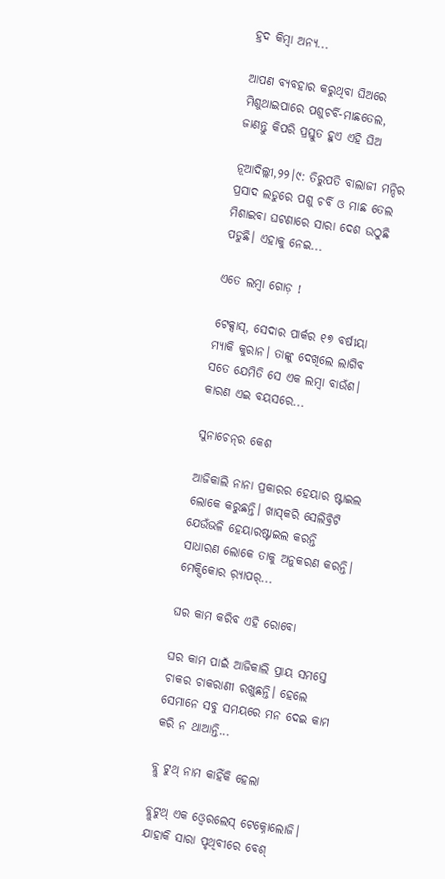ହ୍ରଦ କିମ୍ବା ଅନ୍ୟ...

ଆପଣ ବ୍ୟବହାର କରୁଥିବା ଘିଅରେ ମିଶୁଥାଇପାରେ ପଶୁଚର୍ବି-ମାଛତେଲ, ଜାଣନ୍ତୁ କିପରି ପ୍ରସ୍ତୁତ ହୁଏ ଏହି ଘିଅ

ନୂଆଦିଲ୍ଲୀ,୨୨।୯: ତିରୁପତି ବାଲାଜୀ ମନ୍ଦିର ପ୍ରସାଦ ଲଡୁରେ ପଶୁ ଚର୍ବି ଓ ମାଛ ତେଲ ମିଶାଇବା ଘଟଣାରେ ସାରା ଦେଶ ଉଠୁଛି ପଡୁଛି। ଏହାକୁ ନେଇ...

ଏତେ ଲମ୍ବା ଗୋଡ଼ !

ଟେକ୍ସାସ୍‌, ସେଦାର ପାର୍କର ୧୭ ବର୍ଷୀୟା ମ୍ୟାକି କୁରାନ। ତାଙ୍କୁ ଦେଖିଲେ ଲାଗିବ ସତେ ଯେମିତି ସେ ଏକ ଲମ୍ବା ବାଉଁଶ। କାରଣ ଏଇ ବୟସରେ...

ସୁନାଚେନ୍‌ର କେଶ

ଆଜିକାଲି ନାନା ପ୍ରକାରର ହେୟାର ଷ୍ଟାଇଲ ଲୋକେ କରୁଛନ୍ତି। ଖାସ୍‌କରି ସେଲିବ୍ରିଟି ଯେଉଁଭଳି ହେୟାରଷ୍ଟାଇଲ କରନ୍ତି ସାଧାରଣ ଲୋକେ ତାକୁ ଅନୁକରଣ କରନ୍ତି। ମେକ୍ସିକୋର ର଼୍ୟାପର୍‌...

ଘର କାମ କରିବ ଏହି ରୋବୋ

ଘର କାମ ପାଇଁ ଆଜିକାଲି ପ୍ରାୟ ସମସ୍ତେ ଚାକର ଚାକରାଣୀ ରଖୁଛନ୍ତି। ହେଲେ ସେମାନେ ସବୁ ସମୟରେ ମନ ଦେଇ କାମ କରି ନ ଥାଆନ୍ତି...

ବ୍ଲୁ ଟୁଥ୍‌ ନାମ କାହିଁକି ହେଲା

ବ୍ଲୁଟୁଥ୍‌ ଏକ ଓ୍ବେରଲେସ୍‌ ଟେକ୍ନୋଲୋଜି। ଯାହାକି ସାରା ପୃଥିବୀରେ ବେଶ୍‌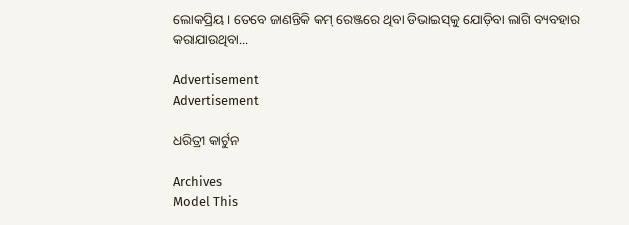ଲୋକପ୍ରିୟ। ତେବେ ଜାଣନ୍ତିକି କମ୍‌ ରେଞ୍ଜରେ ଥିବା ଡିଭାଇସ୍‌କୁ ଯୋଡ଼ିବା ଲାଗି ବ୍ୟବହାର କରାଯାଉଥିବା...

Advertisement
Advertisement

ଧରିତ୍ରୀ କାର୍ଟୁନ

Archives
Model This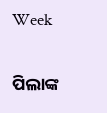Week

ପିଲାଙ୍କ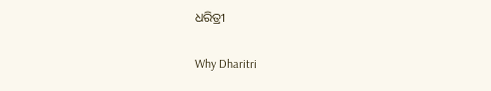ଧରିତ୍ରୀ

Why Dharitri